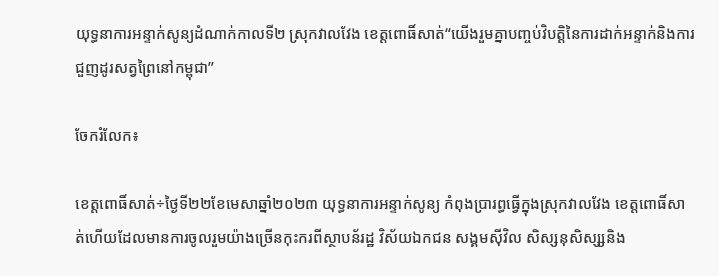យុទ្ធនាការអន្ទាក់សូន្យដំណាក់កាលទី២ ស្រុកវាលវែង ខេត្តពោធិ៍សាត់“យើងរួមគ្នាបញ្ចប់វិបត្តិនៃការដាក់អន្ទាក់និងការជួញដូរសត្វព្រៃនៅកម្ពុជា”

ចែករំលែក៖

ខេត្តពោធិ៍សាត់÷ថ្ងៃទី២២ខែមេសាឆ្នាំ២០២៣ យុទ្ធនាការអន្ទាក់សូន្យ កំពុងប្រារព្ធធ្វើក្នុងស្រុកវាលវែង ខេត្តពោធិ៍សាត់ហើយដែលមានការចូលរួមយ៉ាងច្រើនកុះករពីស្ថាបន័រដ្ឋ វិស័យឯកជន សង្គមស៊ីវិល សិស្សនុសិស្ស្សនិង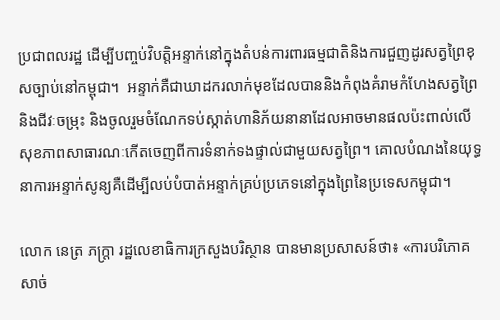ប្រជាពលរដ្ឋ ដើម្បីបញ្ចប់វិបតិ្តអន្ទាក់នៅក្នុងតំបន់ការពារធម្មជាតិនិងការជួញដូរសត្វព្រៃខុសច្បាប់នៅកម្ពុជា។  អន្ទាក់គឺជាឃាដករលាក់មុខដែលបាននិងកំពុងគំរាមកំហែងសត្វព្រៃនិងជីវៈចម្រុះ និងចូលរួមចំណែកទប់ស្កាត់ហានិភ័យនានាដែលអាចមានផលប៉ះពាល់លើសុខភាពសាធារណៈកើតចេញពីការទំនាក់ទងផ្ទាល់ជាមួយសត្វព្រៃ។ គោលបំណងនៃយុទ្ធនាការអន្ទាក់សូន្យគឺដើម្បីលប់បំបាត់អន្ទាក់គ្រប់ប្រភេទនៅក្នុងព្រៃនៃប្រទេសកម្ពុជា។

លោក នេត្រ ភក្ត្រា រដ្ឋលេខាធិការក្រសួងបរិស្ថាន បានមានប្រសាសន៍ថា៖ «ការបរិភោគសាច់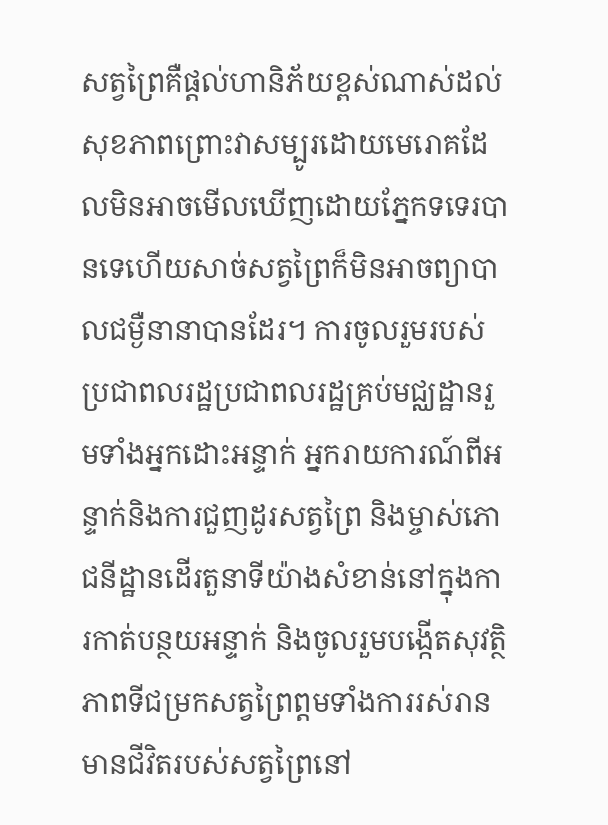សត្វព្រៃគឺផ្តល់ហានិភ័យខ្ពស់ណាស់ដល់សុខភាពព្រោះវាសម្បូរដោយមេរោគដែលមិនអាចមើលឃើញដោយភ្នែកទទេរបានទេហើយសាច់សត្វព្រៃក៏មិនអាចព្យាបាលជម្ងឺនានាបានដែរ។ ការចូលរួមរបស់ប្រជាពលរដ្ឋប្រជាពលរដ្ឋគ្រប់មជ្ឈដ្ឋានរួមទាំងអ្នកដោះអន្ទាក់ អ្នករាយការណ៍ពីអន្ទាក់និងការជួញដូរសត្វព្រៃ និងម្ចាស់ភោជនីដ្ឋានដើរតួនាទីយ៉ាងសំខាន់នៅក្នុងការកាត់បន្ថយអន្ទាក់ និងចូលរួមបង្កើតសុវត្ថិភាពទីជម្រកសត្វព្រៃព្តមទាំងការរស់រានមានជីវិតរបស់សត្វព្រៃនៅ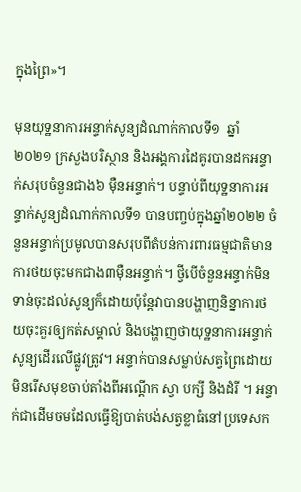ក្នុងព្រៃ»។

មុនយុទ្ឋនាការអន្ទាក់សូន្យដំណាក់កាលទី១  ឆ្នាំ ២០២១ ក្រសួងបរិស្ថាន និងអង្គការដៃគូរបានដកអន្ទាក់សរុបចំនួនជាង៦ ម៉ឺនអន្ទាក់។ បន្ទាប់ពីយុទ្ឋនាការអន្ទាក់សូន្យដំណាក់កាលទី១ បានបញ្ចប់ក្នុងឆ្នាំ២០២២ ចំនួនអន្ទាក់ប្រមូលបានសរុបពីតំបន់ការពារធម្មជាតិមានការថយចុះមកជាង៣ម៉ឺនអន្ទាក់។ ថ្វីបើចំនួនអន្ទាក់មិនទាន់ចុះដល់សូន្យក៏ដោយប៉ុន្តែវាបានបង្ហាញនិន្នាការថយចុះគួរឲ្យកត់សម្គាល់ និងបង្ហាញថាយុទ្ឋនាការអន្ទាក់សូន្យដើរលើផ្លូវត្រូវ។ អន្ទាក់បានសម្លាប់សត្វព្រៃដោយមិនរើសមុខចាប់តាំងពីអណ្តើក ស្វា បក្សី និងដំរី ។ អន្ទាក់ជាដើមចមដែលធ្វើឱ្យបាត់បង់សត្វខ្លាធំនៅប្រទេសក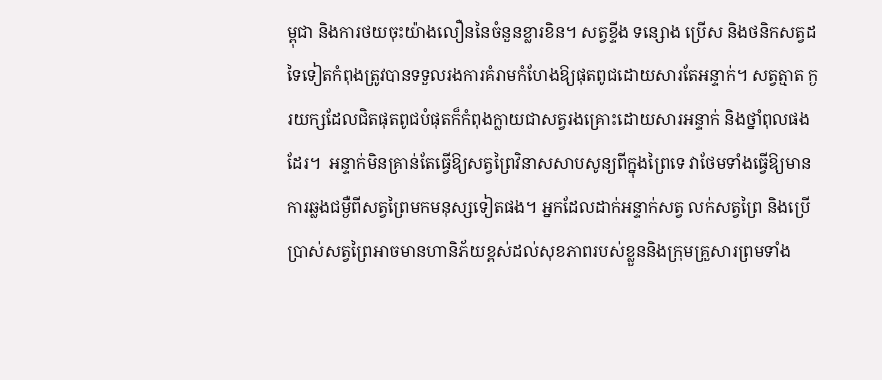ម្ពុជា និងការថយចុះយ៉ាងលឿននៃចំនួនខ្លារខិន។ សត្វខ្ទីង ទន្សោង ប្រើស និងថនិកសត្វដទៃទៀតកំពុងត្រូវបានទទួលរងការគំរាមកំហែងឱ្យផុតពូជដោយសារតែអន្ទាក់។ សត្វត្មាត ក្ងរយក្សដែលជិតផុតពូជបំផុតក៏កំពុងក្លាយជាសត្វរងគ្រោះដោយសារអន្ទាក់ និងថ្នាំពុលផងដែរ។  អន្ទាក់មិនគ្រាន់តែធ្វើឱ្យសត្វព្រៃវិនាសសាបសូន្យពីក្នុងព្រៃទេ វាថែមទាំងធ្វើឱ្យមានការឆ្លងជម្ងឺពីសត្វព្រៃមកមនុស្សទៀតផង។ អ្នកដែលដាក់អន្ទាក់សត្វ លក់សត្វព្រៃ និងប្រើប្រាស់សត្វព្រៃអាចមានហានិភ័យខ្ពស់ដល់សុខភាពរបស់ខ្លួននិងក្រុមគ្រួសារព្រមទាំង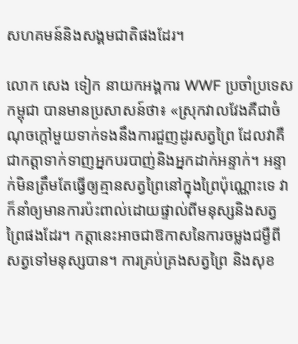សហគមន៍និងសង្គមជាតិផងដែរ។

លោក សេង ទៀក នាយកអង្គការ WWF ប្រចាំប្រទេសកម្ពុជា បានមានប្រសាសន៍ថា៖ «ស្រុកវាលវែងគឺជាចំណុចក្តៅមួយទាក់ទងនឹងការជួញដូរសត្វព្រៃ ដែលវាគឺជាកត្តាទាក់ទាញអ្នកបរបាញ់និងអ្នកដាក់អន្ទាក់។ អន្ទាក់មិនត្រឹមតែធ្វើឲ្យគ្មានសត្វព្រៃនៅក្នុងព្រៃប៉ុណ្ណោះទេ វាក៏នាំឲ្យមានការប៉ះពាល់ដោយផ្ទាល់ពីមនុស្សនិងសត្វព្រៃផងដែរ។ កត្តានេះអាចជាឱកាសនៃការចម្លងជម្ងឺពីសត្វទៅមនុស្សបាន។ ការគ្រប់គ្រងសត្វព្រៃ និងសុខ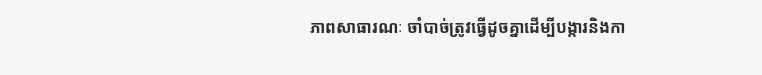ភាពសាធារណៈ ចាំបាច់ត្រូវធ្វើដូចគ្នាដើម្បីបង្ការនិងកា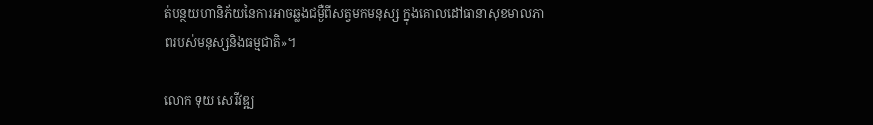ត់បន្ថយហានិភ័យនៃការអាចឆ្លងជម្ងឺពីសត្វមកមនុស្ស ក្នុងគោលដៅធានាសុខមាលភាពរបស់មនុស្សនិងធម្មជាតិ»។

លោក ទុយ សេរីវឌ្ឍ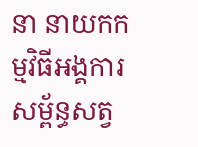នា នាយកកម្មវិធីអង្គការសម្ព័ន្ធសត្វ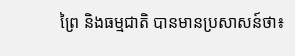ព្រៃ និងធម្មជាតិ បានមានប្រសាសន៍ថា៖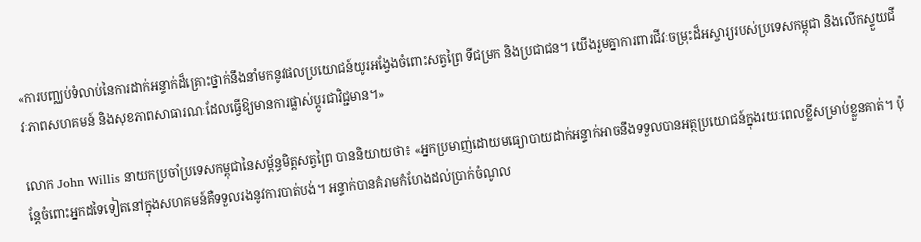«ការបញ្ឈប់ទំលាប់នៃការដាក់អន្ទាក់ដ៏គ្រោះថ្នាក់នឹងនាំមកនូវផលប្រយោជន៍យូរអង្វែងចំពោះសត្វព្រៃ ទីជម្រក និងប្រជាជន។ យើងរួមគ្នាការពារជីវៈចម្រុះដ៏អស្ចារ្យរបស់ប្រទេសកម្ពុជា និងលើកស្ទួយជីវៈភាពសហគមន៍ និងសុខភាពសាធារណៈដែលធ្វើឱ្យមានការផ្លាស់ប្តូរជាវិជ្ជមាន។»

លោក John Willis នាយកប្រចាំប្រទេសកម្ពុជានៃសម្ព័ន្ធមិត្តសត្វព្រៃ បាននិយាយថា៖ «អ្នកប្រមាញ់ដោយមធ្យោបាយដាក់អន្ទាក់អាចនឹងទទួលបានអត្ថប្រយោជន៍ក្នុងរយៈពេលខ្លីសម្រាប់ខ្លួនគាត់។ ប៉ុន្តែចំពោះអ្នកដទៃទៀតនៅក្នុងសហគមន៍គឺទទួលរងនូវការបាត់បង់។ អន្ទាក់បានគំរាមកំហែងដល់ប្រាក់ចំណូល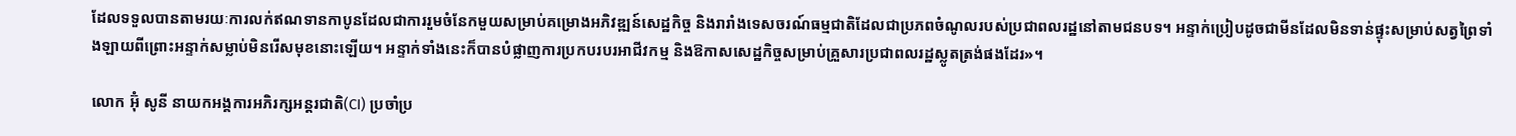ដែលទទួលបានតាមរយៈការលក់ឥណទានកាបូនដែលជាការរួមចំនែកមួយសម្រាប់គម្រោងអភិវឌ្ឍន៍សេដ្ឋកិច្ច និងរារាំងទេសចរណ៍ធម្មជាតិដែលជាប្រភពចំណូលរបស់ប្រជាពលរដ្ឋនៅតាមជនបទ។ អន្ទាក់ប្រៀបដូចជាមីនដែលមិនទាន់ផ្ទុះសម្រាប់សត្វព្រៃទាំងឡាយពីព្រោះអន្ទាក់សម្លាប់មិនរើសមុខនោះឡើយ។ អន្ទាក់ទាំងនេះក៏បានបំផ្លាញការប្រកបរបរអាជីវកម្ម និងឱកាសសេដ្ឋកិច្ចសម្រាប់គ្រួសារប្រជាពលរដ្ឋស្លូតត្រង់ផងដែរ»។

លោក អ៊ុំ សូនី នាយកអង្គការអភិរក្សអន្តរជាតិ(CI) ប្រចាំប្រ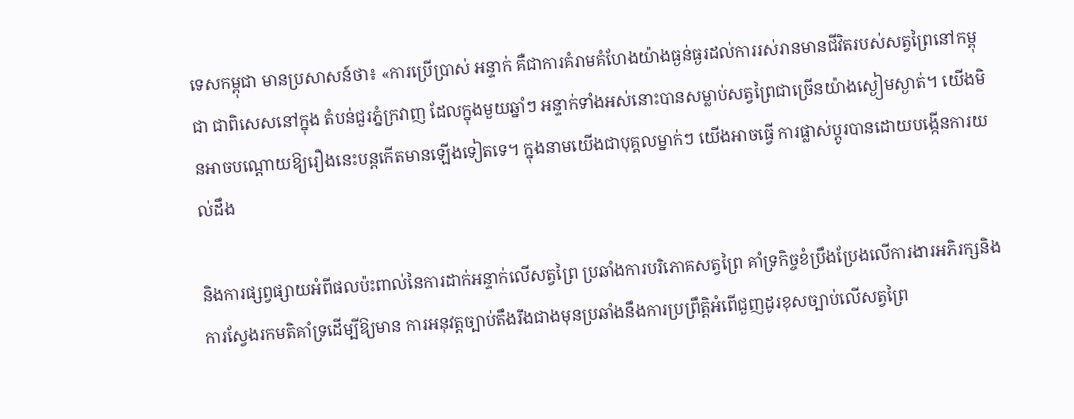ទេសកម្ពុជា មានប្រសាសន៍ថា៖ «ការប្រើប្រាស់ អន្ទាក់ គឺជាការគំរាមគំហែងយ៉ាងធ្ងន់ធ្ងរដល់ការរស់រានមានជីវិតរបស់សត្វព្រៃនៅកម្ពុជា ជាពិសេសនៅក្នុង តំបន់ជួរភ្នំក្រវាញ ដែលក្នុងមួយឆ្នាំៗ អន្ទាក់ទាំងអស់នោះបានសម្លាប់សត្វព្រៃជាច្រើនយ៉ាងស្ងៀមស្ងាត់។ យើងមិនអាចបណ្តោយឱ្យរឿងនេះបន្តកើតមានឡើងទៀតទេ។ ក្នុងនាមយើងជាបុគ្គលម្នាក់ៗ យើងអាចធ្វើ ការផ្លាស់ប្តូរបានដោយបង្កើនការយល់ដឹង

និងការផ្សព្វផ្សាយអំពីផលប៉ះពាល់នៃការដាក់អន្ទាក់លើសត្វព្រៃ ប្រឆាំងការបរិភោគសត្វព្រៃ គាំទ្រកិច្ចខំប្រឹងប្រែងលើការងារអភិរក្សនិងការស្វែងរកមតិគាំទ្រដើម្បីឱ្យមាន ការអនុវត្តច្បាប់តឹងរឹងជាងមុនប្រឆាំងនឹងការប្រព្រឹត្តិអំពើជួញដូរខុសច្បាប់លើសត្វព្រៃ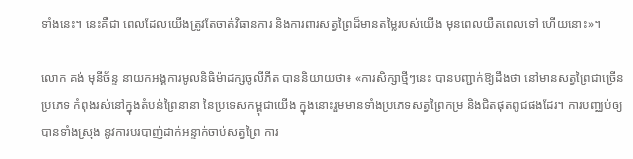ទាំងនេះ។ នេះគឺជា ពេលដែលយើងត្រូវតែចាត់វិធានការ និងការពារសត្វព្រៃដ៏មានតម្លៃរបស់យើង មុនពេលយឺតពេលទៅ ហើយនោះ»។

លោក គង់ មុនីច័ន្ទ នាយកអង្គការមូលនិធិម៉ាដក្សចូលីភីត បាននិយាយថា៖ «ការសិក្សាថ្មីៗនេះ បានបញ្ជាក់ឱ្យដឹងថា នៅមានសត្វព្រៃជាច្រើនប្រភេទ កំពុងរស់នៅក្នុងតំបន់ព្រៃនានា នៃប្រទេសកម្ពុជាយើង ក្នុងនោះរួមមានទាំងប្រភេទសត្វព្រៃកម្រ និងជិតផុតពូជផងដែរ។ ការបញ្ឈប់ឲ្យបានទាំងស្រុង នូវការបរបាញ់ដាក់អន្ទាក់ចាប់សត្វព្រៃ ការ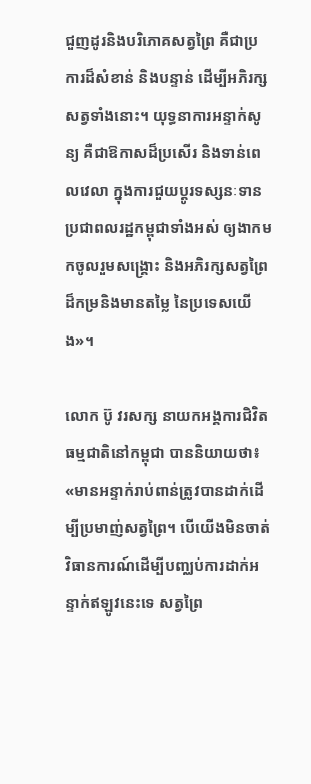ជួញដូរនិងបរិភោគសត្វព្រៃ គឺជាប្រការដ៏សំខាន់ និងបន្ទាន់ ដើម្បីអភិរក្សសត្វទាំងនោះ។ យុទ្ធនាការអន្ទាក់សូន្យ គឺជាឱកាសដ៏ប្រសើរ និងទាន់ពេលវេលា ក្នុងការជួយប្តូរទស្សនៈទាន ប្រជាពលរដ្ឋកម្ពុជាទាំងអស់ ឲ្យងាកមកចូលរួមសង្គ្រោះ និងអភិរក្សសត្វព្រៃ ដ៏កម្រនិងមានតម្លៃ នៃប្រទេសយើង»។

លោក ប៊ូ វរសក្ស នាយកអង្គការជិវិតធម្មជាតិនៅកម្ពុជា បាននិយាយថា៖ «មានអន្ទាក់រាប់ពាន់ត្រូវបានដាក់ដើម្បីប្រមាញ់សត្វព្រៃ។ បើយើងមិនចាត់វិធានការណ៍ដើម្បីបញ្ឈប់ការដាក់អន្ទាក់ឥឡូវនេះទេ សត្វព្រៃ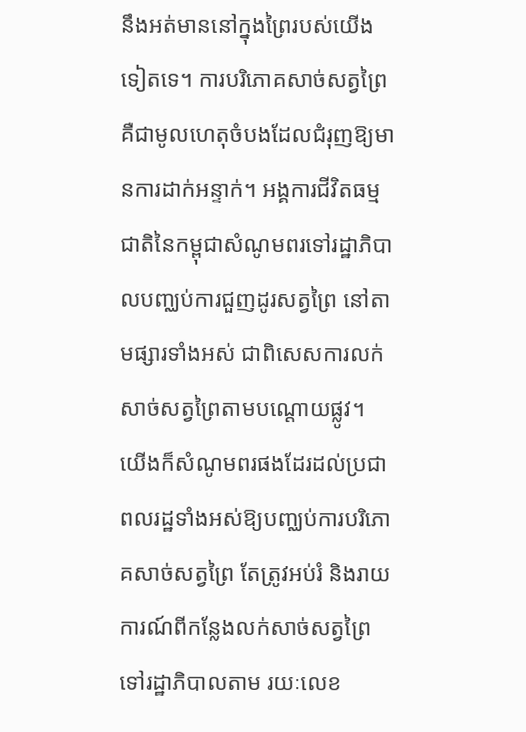នឹងអត់មាននៅក្នុងព្រៃរបស់យើងទៀតទេ។ ការបរិភោគសាច់សត្វព្រៃគឺជាមូលហេតុចំបងដែលជំរុញឱ្យមានការដាក់អន្ទាក់។ អង្គការជីវិតធម្មជាតិនៃកម្ពុជាសំណូមពរទៅរដ្ឋាភិបាលបញ្ឈប់ការជួញដូរសត្វព្រៃ នៅតាមផ្សារទាំងអស់ ជាពិសេសការលក់សាច់សត្វព្រៃតាមបណ្តោយផ្លូវ។ យើងក៏សំណូមពរផងដែរដល់ប្រជាពលរដ្ឋទាំងអស់ឱ្យបញ្ឈប់ការបរិភោគសាច់សត្វព្រៃ តែត្រូវអប់រំ និងរាយការណ៍ពីកន្លែងលក់សាច់សត្វព្រៃទៅរដ្ឋាភិបាលតាម រយៈលេខ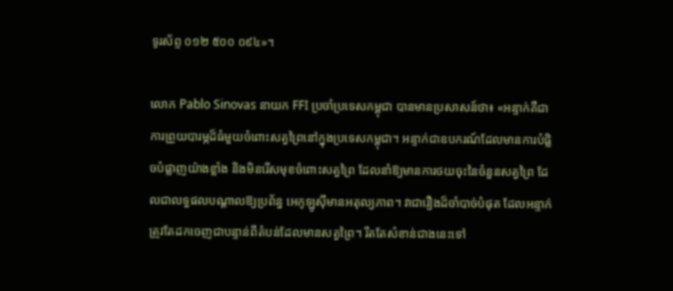ទូរស័ព្ទ ០១២ ៥០០ ០៩៤»។

លោក Pablo Sinovas នាយក FFI ប្រចាំប្រទេសកម្ពុជា បានមានប្រសាសន៍ថា៖ «អន្ទាក់គឺជាការព្រួយបារម្ភដ៏ធំមួយចំពោះសត្វព្រៃនៅក្នុងប្រទេសកម្ពុជា។ អន្ទាក់ជាឧបករណ៍ដែលមានការបំផ្លិចបំផ្លាញយ៉ាងខ្លាំង និងមិនរើសមុខចំពោះសត្វព្រៃ ដែលនាំឱ្យមានការថយចុះនៃចំនួនសត្វព្រៃ ដែលជាលទ្ធផលបណ្តាលឱ្យប្រព័ន្ធ អេកូឡូស៊ីមានអតុល្យភាព។ វាជារឿងដ៏ចាំបាច់បំផុត ដែលអន្ទាក់ត្រូវតែដកចេញជាបន្ទាន់ពីតំបន់ដែលមានសត្វព្រៃ។ រឹតតែសំខាន់ជាងនេះទៅ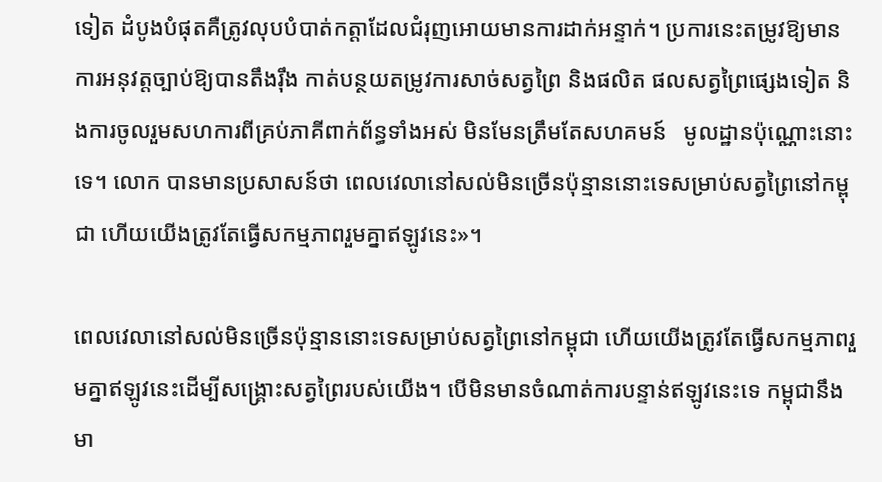ទៀត ដំបូងបំផុតគឺត្រូវលុបបំបាត់កត្តាដែលជំរុញអោយមានការដាក់អន្ទាក់។ ប្រការនេះតម្រូវឱ្យមានការអនុវត្តច្បាប់ឱ្យបានតឹងរ៉ឹង កាត់បន្ថយតម្រូវការសាច់សត្វព្រៃ និងផលិត ផលសត្វព្រៃផ្សេងទៀត និងការចូលរួមសហការពីគ្រប់ភាគីពាក់ព័ន្ធទាំងអស់ មិនមែនត្រឹមតែសហគមន៍   មូលដ្ឋានប៉ុណ្ណោះនោះទេ។ លោក បានមានប្រសាសន៍ថា ពេលវេលានៅសល់មិនច្រើនប៉ុន្មាននោះទេសម្រាប់សត្វព្រៃនៅកម្ពុជា ហើយយើងត្រូវតែធ្វើសកម្មភាពរួមគ្នាឥឡូវនេះ»។

ពេលវេលានៅសល់មិនច្រើនប៉ុន្មាននោះទេសម្រាប់សត្វព្រៃនៅកម្ពុជា ហើយយើងត្រូវតែធ្វើសកម្មភាពរួមគ្នាឥឡូវនេះដើម្បីសង្គ្រោះសត្វព្រៃរបស់យើង។ បើមិនមានចំណាត់ការបន្ទាន់ឥឡូវនេះទេ កម្ពុជានឹងមា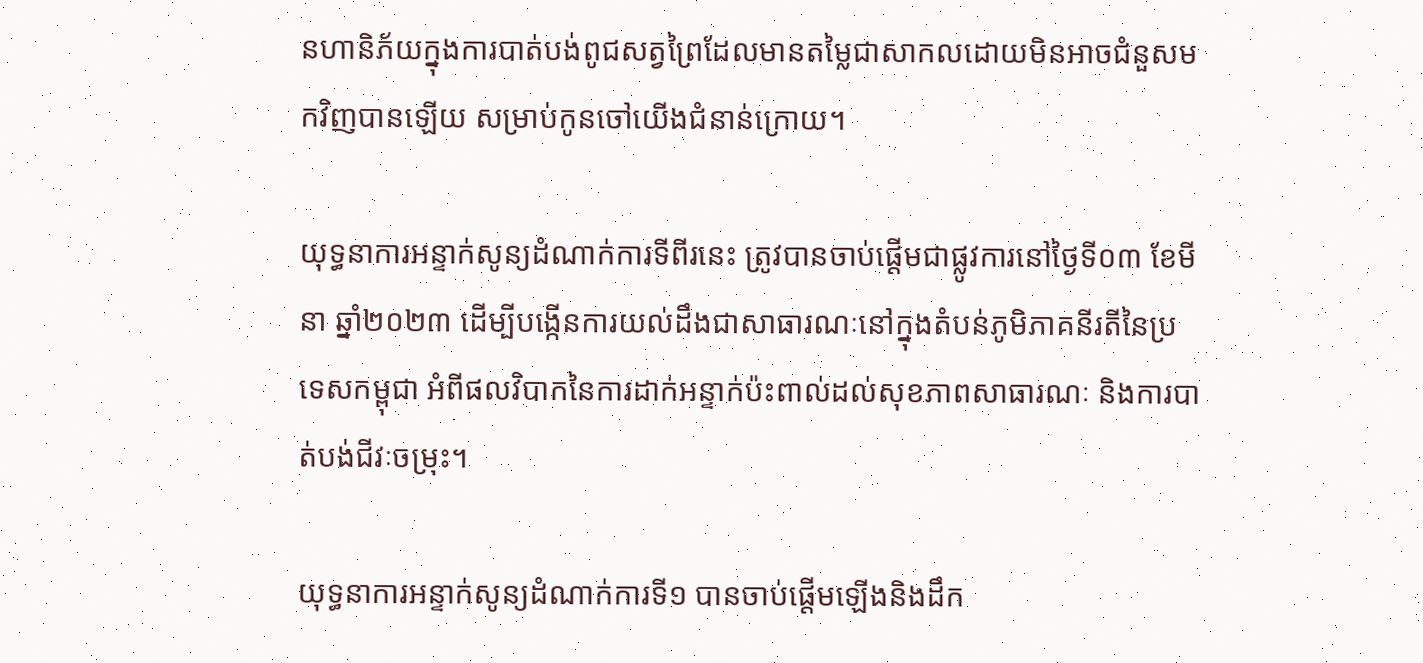នហានិភ័យក្នុងការបាត់បង់ពូជសត្វព្រៃដែលមានតម្លៃជាសាកលដោយមិនអាចជំនួសមកវិញបានឡើយ សម្រាប់កូនចៅយើងជំនាន់ក្រោយ។

យុទ្ធនាការអន្ទាក់សូន្យដំណាក់ការទីពីរនេះ ត្រូវបានចាប់ផ្តើមជាផ្លូវការនៅថ្ងៃទី០៣ ខែមីនា ឆ្នាំ២០២៣ ដើម្បីបង្កើនការយល់ដឹងជាសាធារណៈនៅក្នុងតំបន់ភូមិភាគនីរតីនៃប្រទេសកម្ពុជា អំពីផលវិបាកនៃការដាក់អន្ទាក់ប៉ះពាល់ដល់សុខភាពសាធារណៈ និងការបាត់បង់ជីវៈចម្រុះ។

យុទ្ធនាការអន្ទាក់សូន្យដំណាក់ការទី១ បានចាប់ផ្តើមឡើងនិងដឹក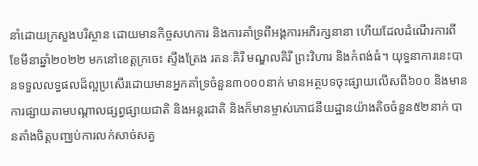នាំដោយក្រសួងបរិស្ថាន ដោយមានកិច្ចសហការ និងការគាំទ្រពីអង្គការអភិរក្សនានា ហើយដែលដំណើរការពីខែមីនាឆ្នាំ២០២២ មកនៅខេត្តក្រចេះ ស្ទឹងត្រែង រតនៈគិរី មណ្ឌលគិរី ព្រះវិហារ និងកំពង់ធំ។ យុទ្ធនាការនេះបានទទួលលទ្ធផលដ៏ល្អប្រសើរដោយមានអ្នកគាំទ្រចំនួន៣០០០នាក់ មានអត្ថបទចុះផ្សាយលើសពី៦០០ និងមានការផ្សាយតាមបណ្តាលផ្សព្វផ្សាយជាតិ និងអន្តរជាតិ និងក៏មានម្ចាស់ភោជនីយដ្ឋានយ៉ាងតិចចំនួន៥២នាក់ បានតាំងចិត្តបញ្ឈប់ការលក់សាច់សត្វ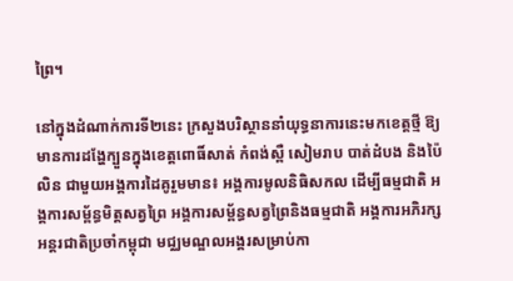ព្រៃ។

នៅក្នុងដំណាក់ការទី២នេះ ក្រសួងបរិស្ថាននាំយុទ្ធនាការនេះមកខេត្តថ្មី ឱ្យមានការដង្ហែក្បួនក្នុងខេត្តពោធិ៍សាត់ កំពង់ស្ពឺ សៀមរាប បាត់ដំបង និងប៉ៃលិន ជាមួយអង្គការដៃគូរួមមាន៖ អង្គការមូលនិធិសកល ដើម្បីធម្មជាតិ អង្គការសម្ព័ន្ធមិត្តសត្វព្រៃ អង្គការសម្ព័ន្ធសត្វព្រៃនិងធម្មជាតិ អង្គការអភិរក្សអន្តរជាតិប្រចាំកម្ពុជា មជ្ឈមណ្ឌលអង្គរសម្រាប់កា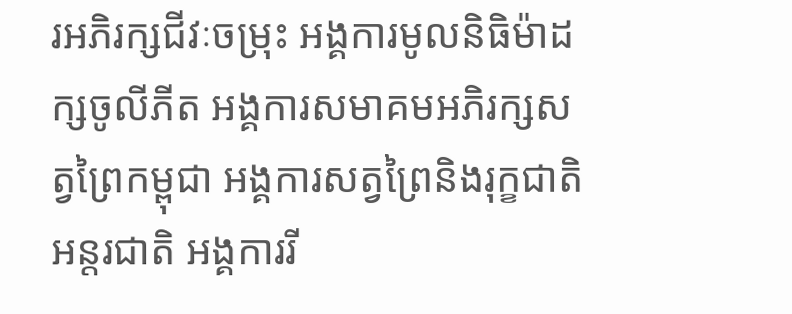រអភិរក្សជីវៈចម្រុះ អង្គការមូលនិធិម៉ាដក្សចូលីភីត អង្គការសមាគមអភិរក្សសត្វព្រៃកម្ពុជា អង្គការសត្វព្រៃនិងរុក្ខជាតិអន្តរជាតិ អង្គការរី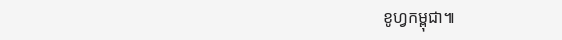ខូហ្វកម្ពុជា៕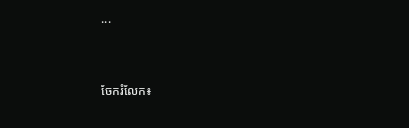...


ចែករំលែក៖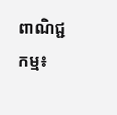ពាណិជ្ជកម្ម៖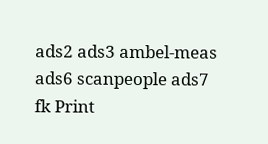ads2 ads3 ambel-meas ads6 scanpeople ads7 fk Print